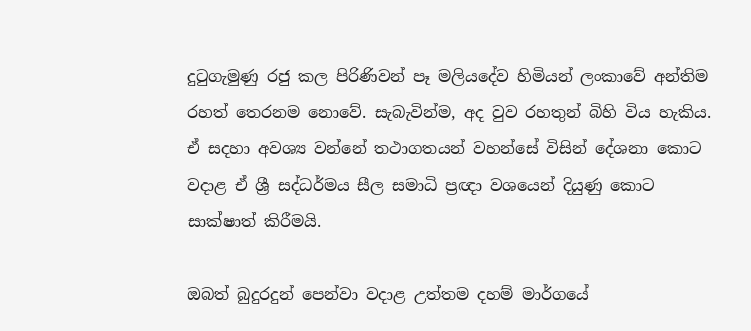දුටුගැමුණු රජු කල පිරිණිවන් පෑ මලියදේව හිමියන් ලංකාවේ අන්තිම රහත් තෙරනම නොවේ. සැබැවින්ම, අද වුව රහතුන් බිහි විය හැකිය. ඒ සදහා අවශ්‍ය වන්නේ තථාගතයන් වහන්සේ විසින් දේශනා කොට වදාළ ඒ ශ්‍රී සද්ධර්මය සීල සමාධි ප්‍රඥා වශයෙන් දියුණු කොට සාක්ෂාත් කිරීමයි.

ඔබත් බුදුරදුන් පෙන්වා වදාළ උත්තම දහම් මාර්ගයේ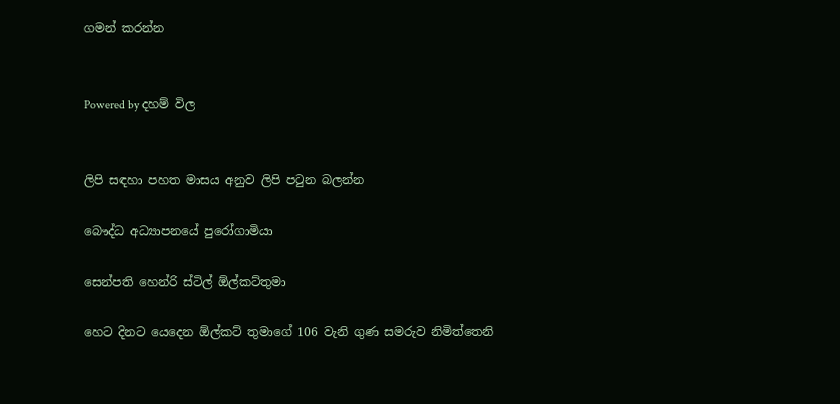ගමන් කරන්න


Powered by දහම් විල


ලිපි සඳහා පහත මාසය අනුව ලිපි පටුන බලන්න

බෞද්ධ අධ්‍යාපනයේ පුරෝගාමියා

සෙන්පති හෙන්රි ස්‌ටිල් ඕල්කට්‌තුමා

හෙට දිනට යෙදෙන ඕල්කට්‌ තුමාගේ 106 වැනි ගුණ සමරුව නිමිත්තෙනි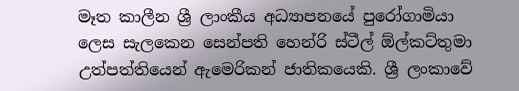මෑත කාලීන ශ්‍රී ලාංකීය අධ්‍යාපනයේ පුරෝගාමියා ලෙස සැලකෙන සෙන්පති හෙන්රි ස්‌ටීල් ඕල්කට්‌තුමා උත්පත්තියෙන් ඇමෙරිකන් ජාතිකයෙකි. ශ්‍රී ලංකාවේ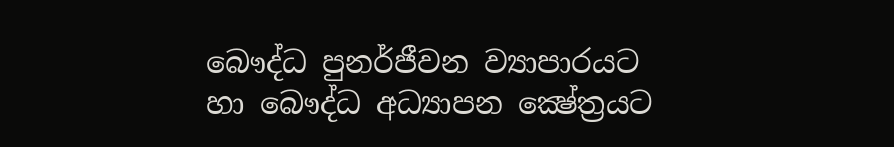බෞද්ධ පුනර්ජීවන ව්‍යාපාරයට හා බෞද්ධ අධ්‍යාපන ක්‍ෂේත්‍රයට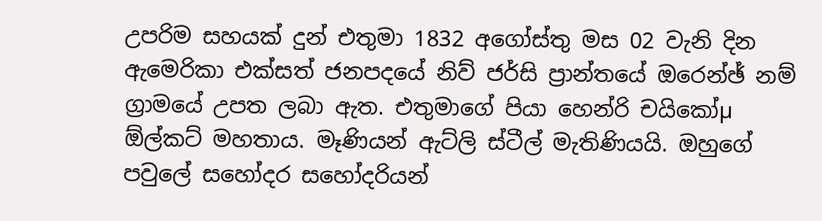උපරිම සහයක්‌ දුන් එතුමා 1832 අගෝස්‌තු මස 02 වැනි දින ඇමෙරිකා එක්‌සත් ජනපදයේ නිව් ජර්සි ප්‍රාන්තයේ ඔරෙන්ඡ් නම් ග්‍රාමයේ උපත ලබා ඇත. එතුමාගේ පියා හෙන්රි චයිකෝµ ඕල්කට්‌ මහතාය. මෑණියන් ඇට්‌ලි ස්‌ටීල් මැතිණියයි. ඔහුගේ පවුලේ සහෝදර සහෝදරියන්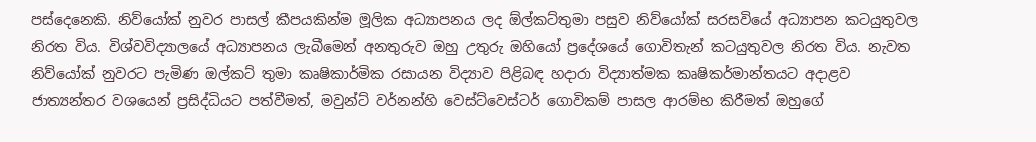පස්‌දෙනෙකි. නිව්යෝක්‌ නුවර පාසල් කීපයකින්ම මූලික අධ්‍යාපනය ලද ඕල්කට්‌තුමා පසුව නිව්යෝක්‌ සරසවියේ අධ්‍යාපන කටයුතුවල නිරත විය. විශ්වවිද්‍යාලයේ අධ්‍යාපනය ලැබීමෙන් අනතුරුව ඔහු උතුරු ඔහියෝ ප්‍රදේශයේ ගොවිතැන් කටයුතුවල නිරත විය. නැවත නිව්යෝක්‌ නුවරට පැමිණ ඔල්කට්‌ තුමා කෘෂිකාර්මික රසායන විද්‍යාව පිළිබඳ හදාරා විද්‍යාත්මක කෘෂිකර්මාන්තයට අදාළව ජාත්‍යන්තර වශයෙන් ප්‍රසිද්ධියට පත්වීමත්, මවුන්ට්‌ වර්නන්හි වෙස්‌ට්‌වෙස්‌ටර් ගොවිකම් පාසල ආරම්භ කිරීමත් ඔහුගේ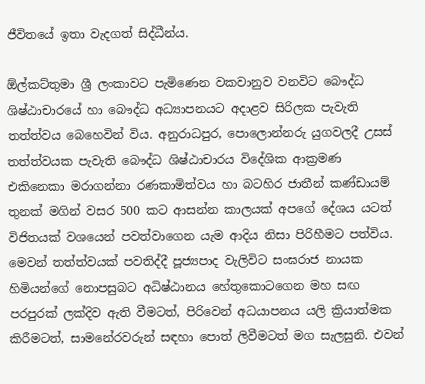ජීවිතයේ ඉතා වැදගත් සිද්ධීන්ය.

ඕල්කට්‌තුමා ශ්‍රී ලංකාවට පැමිණෙන වකවානුව වනවිට බෞද්ධ ශිෂ්ඨාචාරයේ හා බෞද්ධ අධ්‍යාපනයට අදාළව සිරිලක පැවැති තත්ත්වය බෙහෙවින් විය. අනුරාධපුර, පොලොන්නරු යුගවලදී උසස්‌ තත්ත්වයක පැවැති බෞද්ධ ශිෂ්ඨාචාරය විදේශික ආක්‍රමණ එකිනෙකා මරාගන්නා රණකාමිත්වය හා බටහිර ජාතීන් කණ්‌ඩායම් තුනක්‌ මගින් වසර 500 කට ආසන්න කාලයක්‌ අපගේ දේශය යටත් විජිතයක්‌ වශයෙන් පවත්වාගෙන යැම ආදිය නිසා පිරිහීමට පත්විය. මෙවන් තත්ත්වයක්‌ පවතිද්දී පූජ්‍යපාද වැලිවිට සංඝරාජ නායක හිමියන්ගේ නොපසුබට අධිෂ්ඨානය හේතුකොටගෙන මහ සඟ පරපුරක්‌ ලක්‌දිව ඇති වීමටත්, පිරිවෙන් අධයාපනය යලි ක්‍රියාත්මක කිරීමටත්, සාමනේරවරුන් සඳහා පොත් ලිවීමටත් මග සැලසුනි. එවන්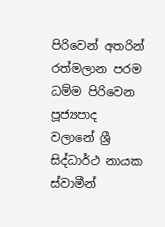පිරිවෙන් අතරින් රත්මලාන පරම ධම්ම පිරිවෙන පූජ්‍යපාද වලානේ ශ්‍රී සිද්ධාර්ථ නායක ස්‌වාමීන්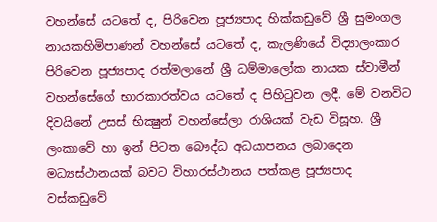වහන්සේ යටතේ ද, පිරිවෙන පූජ්‍යපාද හික්‌කඩුවේ ශ්‍රී සුමංගල නායකහිමිපාණන් වහන්සේ යටතේ ද, කැලණියේ විද්‍යාලංකාර පිරිවෙන පූජ්‍යපාද රත්මලානේ ශ්‍රී ධම්මාලෝක නායක ස්‌වාමීන් වහන්සේගේ භාරකාරත්වය යටතේ ද පිහිටුවන ලදී. මේ වනවිට දිවයිනේ උසස්‌ භික්‍ෂුන් වහන්සේලා රාශියක්‌ වැඩ විසූහ. ශ්‍රී ලංකාවේ හා ඉන් පිටත බෞද්ධ අධයාපනය ලබාදෙන මධ්‍යස්‌ථානයක්‌ බවට විහාරස්‌ථානය පත්කළ පූජ්‍යපාද වස්‌කඩුවේ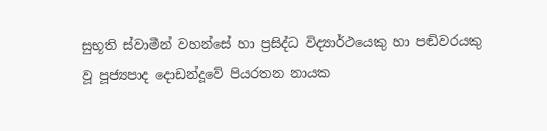සුභූති ස්‌වාමීන් වහන්සේ හා ප්‍රසිද්ධ විද්‍යාර්ථයෙකු හා පඬිවරයකු වූ පූජ්‍යපාද දොඩන්දූවේ පියරතන නායක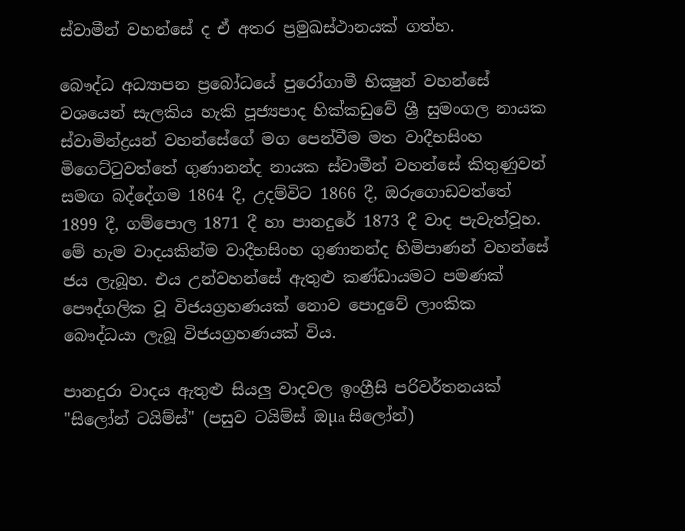ස්‌වාමීන් වහන්සේ ද ඒ අතර ප්‍රමුඛස්‌ථානයක්‌ ගත්හ.

බෞද්ධ අධ්‍යාපන ප්‍රබෝධයේ පුරෝගාමී භික්‍ෂුන් වහන්සේ වශයෙන් සැලකිය හැකි පූජ්‍යපාද හික්‌කඩුවේ ශ්‍රී සුමංගල නායක ස්‌වාමින්ද්‍රයන් වහන්සේගේ මග පෙන්වීම මත වාදීභසිංහ මිගෙට්‌ටුවත්තේ ගුණානන්ද නායක ස්‌වාමීන් වහන්සේ කිතුණුවන් සමඟ බද්දේගම 1864 දී, උදම්විට 1866 දී, ඔරුගොඩවත්තේ 1899 දී, ගම්පොල 1871 දී හා පානදුරේ 1873 දී වාද පැවැත්වූහ. මේ හැම වාදයකින්ම වාදීභසිංහ ගුණානන්ද හිමිපාණන් වහන්සේ ජය ලැබූහ. එය උන්වහන්සේ ඇතුළු කණ්‌ඩායමට පමණක්‌ පෞද්ගලික වූ විජයග්‍රහණයක්‌ නොව පොදුවේ ලාංකික බෞද්ධයා ලැබූ විජයග්‍රහණයක්‌ විය.

පානදුරා වාදය ඇතුළු සියලු වාදවල ඉංග්‍රීසි පරිවර්තනයක්‌ "සිලෝන් ටයිම්ස්‌" (පසුව ටයිම්ස්‌ ඔµa සිලෝන්)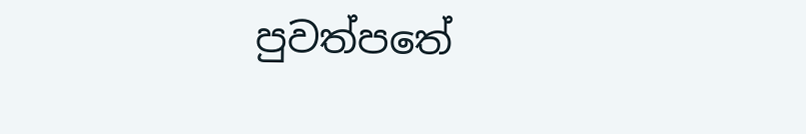පුවත්පතේ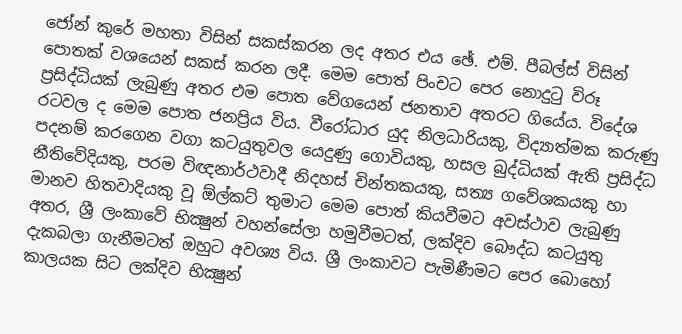ජෝන් කුරේ මහතා විසින් සකස්‌කරන ලද අතර එය ඡේ. එම්. පීබල්ස්‌ විසින් පොතක්‌ වශයෙන් සකස්‌ කරන ලදී. මෙම පොත් පිංචට පෙර නොදුටු විරූ ප්‍රසිද්ධියක්‌ ලැබුණු අතර එම පොත වේගයෙන් ජනතාව අතරට ගියේය. විදේශ රටවල ද මෙම පොත ජනප්‍රිය විය. වීරෝධාර යුද නිලධාරියකු, විද්‍යාත්මක කරුණු පදනම් කරගෙන වගා කටයුතුවල යෙදුණු ගොවියකු, හසල බුද්ධියක්‌ ඇති ප්‍රසිද්ධ නීතිවේදියකු, පරම විඥනාර්ථවාදී නිදහස්‌ චින්තකයකු, සත්‍ය ගවේශකයකු හා මානව හිතවාදියකු වූ ඕල්කට්‌ තුමාට මෙම පොත් කියවීමට අවස්‌ථාව ලැබුණු අතර, ශ්‍රී ලංකාවේ භික්‍ෂුන් වහන්සේලා හමුවීමටත්, ලක්‌දිව බෞද්ධ කටයුතු දැකබලා ගැනීමටත් ඔහුට අවශ්‍ය විය. ශ්‍රී ලංකාවට පැමිණීමට පෙර බොහෝ කාලයක සිට ලක්‌දිව භික්‍ෂුන්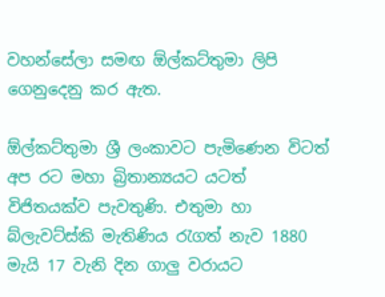වහන්සේලා සමඟ ඕල්කට්‌තුමා ලිපි ගෙනුදෙනු කර ඇත.

ඕල්කට්‌තුමා ශ්‍රී ලංකාවට පැමිණෙන විටත් අප රට මහා බ්‍රිතාන්‍යයට යටත් විජිතයක්‌ව පැවතුණි. එතුමා හා බ්ලැවට්‌ස්‌කි මැතිණිය රැගත් නැව 1880 මැයි 17 වැනි දින ගාලු වරායට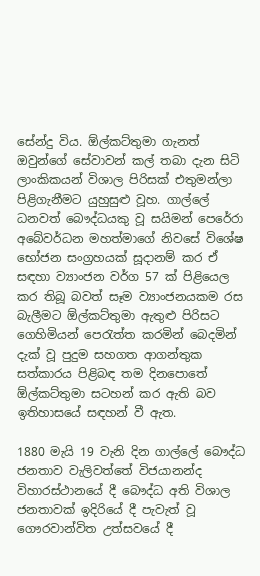සේන්දු විය. ඕල්කට්‌තුමා ගැනත් ඔවුන්ගේ සේවාවන් කල් තබා දැන සිටි ලාංකිකයන් විශාල පිරිසක්‌ එතුමන්ලා පිළිගැනීමට යුහුසුළු වූහ. ගාල්ලේ ධනවත් බෞද්ධයකු වූ සයිමන් පෙරේරා අබේවර්ධන මහත්මාගේ නිවසේ විශේෂ භෝජන සංග්‍රහයක්‌ සූදානම් කර ඒ සඳහා ව්‍යාංජන වර්ග 57 ක්‌ පිළියෙල කර තිබූ බවත් සෑම ව්‍යාංජනයකම රස බැලීමට ඕල්කට්‌තුමා ඇතුළු පිරිසට ගෙහිමියන් පෙරැත්ත කරමින් බෙදමින් දැක්‌ වූ පුදුම සහගත ආගන්තුක සත්කාරය පිළිබඳ තම දිනපොතේ ඕල්කට්‌තුමා සටහන් කර ඇති බව ඉතිහාසයේ සඳහන් වී ඇත.

1880 මැයි 19 වැනි දින ගාල්ලේ බෞද්ධ ජනතාව වැලිවත්තේ විජයානන්ද විහාරස්‌ථානයේ දී බෞද්ධ අති විශාල ජනතාවක්‌ ඉදිරියේ දී පැවැත් වූ ගෞරවාන්විත උත්සවයේ දී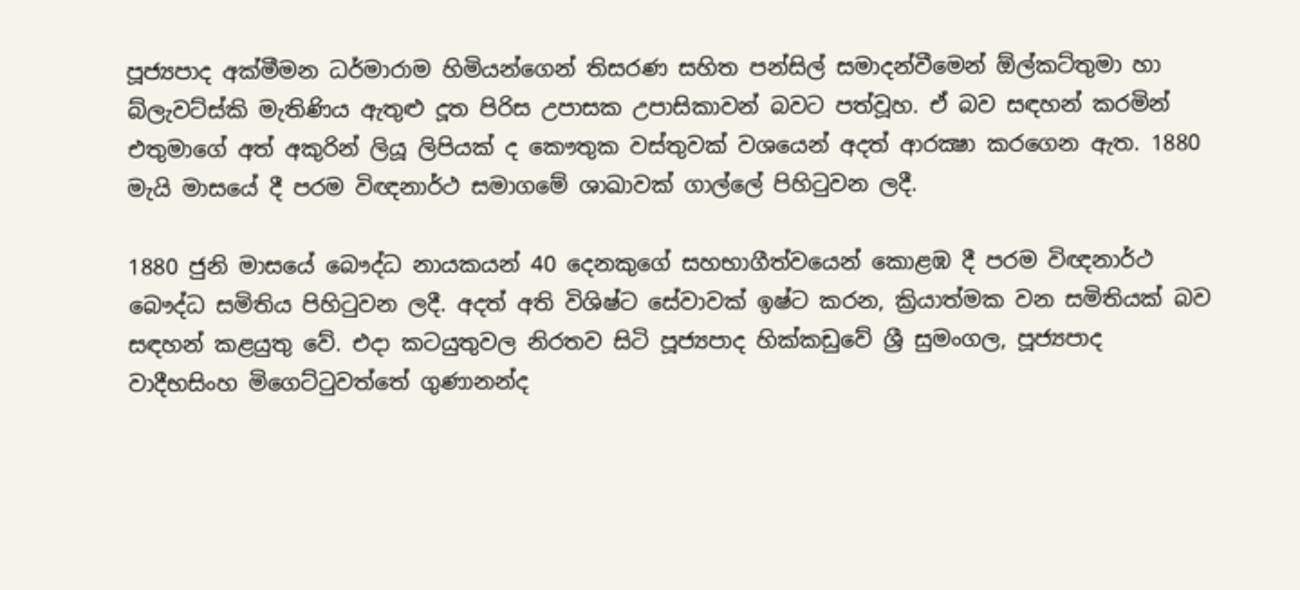පූජ්‍යපාද අක්‌මීමන ධර්මාරාම හිමියන්ගෙන් තිසරණ සහිත පන්සිල් සමාදන්වීමෙන් ඕල්කට්‌තුමා හා බ්ලැවට්‌ස්‌කි මැතිණිය ඇතුළු දූත පිරිස උපාසක උපාසිකාවන් බවට පත්වූහ. ඒ බව සඳහන් කරමින් එතුමාගේ අත් අකුරින් ලියූ ලිපියක්‌ ද කෞතුක වස්‌තුවක්‌ වශයෙන් අදත් ආරක්‍ෂා කරගෙන ඇත. 1880 මැයි මාසයේ දී පරම විඥනාර්ථ සමාගමේ ශාඛාවක්‌ ගාල්ලේ පිහිටුවන ලදී.

1880 ජුනි මාසයේ බෞද්ධ නායකයන් 40 දෙනකුගේ සහභාගීත්වයෙන් කොළඹ දී පරම විඥනාර්ථ බෞද්ධ සමිතිය පිහිටුවන ලදී. අදත් අති විශිෂ්ට සේවාවක්‌ ඉෂ්ට කරන, ක්‍රියාත්මක වන සමිතියක්‌ බව සඳහන් කළයුතු වේ. එදා කටයුතුවල නිරතව සිටි පූජ්‍යපාද හික්‌කඩුවේ ශ්‍රී සුමංගල, පූජ්‍යපාද වාදීභසිංහ මිගෙට්‌ටුවත්තේ ගුණානන්ද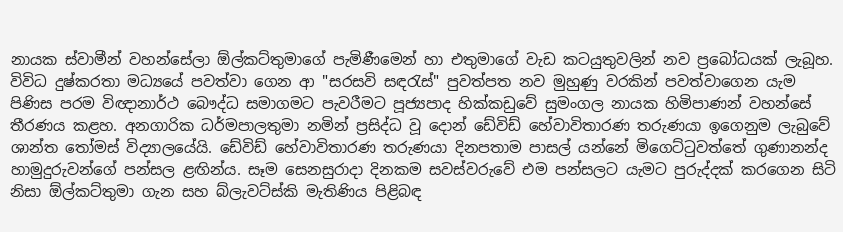නායක ස්‌වාමීන් වහන්සේලා ඕල්කට්‌තුමාගේ පැමිණීමෙන් හා එතුමාගේ වැඩ කටයුතුවලින් නව ප්‍රබෝධයක්‌ ලැබූහ. විවිධ දුෂ්කරතා මධ්‍යයේ පවත්වා ගෙන ආ "සරසවි සඳරැස්‌" පුවත්පත නව මුහුණු වරකින් පවත්වාගෙන යැම පිණිස පරම විඥානාර්ථ බෞද්ධ සමාගමට පැවරීමට පූජ්‍යපාද හික්‌කඩුවේ සුමංගල නායක හිමිපාණන් වහන්සේ තීරණය කළහ. අනගාරික ධර්මපාලතුමා නමින් ප්‍රසිද්ධ වූ දොන් ඩේවිඩ් හේවාවිතාරණ තරුණයා ඉගෙනුම ලැබුවේ ශාන්ත තෝමස්‌ විද්‍යාලයේයි. ඩේවිඩ් හේවාවිතාරණ තරුණයා දිනපතාම පාසල් යන්නේ මිගෙට්‌ටුවත්තේ ගුණානන්ද හාමුදුරුවන්ගේ පන්සල ළඟින්ය. සෑම සෙනසුරාදා දිනකම සවස්‌වරුවේ එම පන්සලට යැමට පුරුද්දක්‌ කරගෙන සිටි නිසා ඕල්කට්‌තුමා ගැන සහ බ්ලැවට්‌ස්‌කි මැතිණිය පිළිබඳ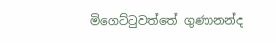මිගෙට්‌ටුවත්තේ ගුණානන්ද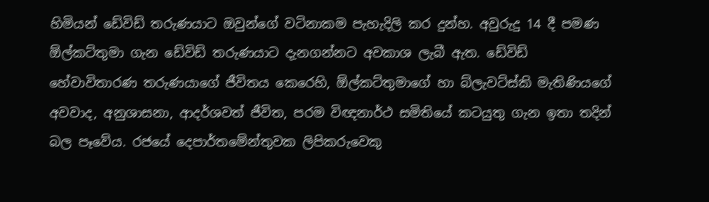හිමියන් ඩේවිඩ් තරුණයාට ඔවුන්ගේ වටිනාකම පැහැදිලි කර දුන්හ. අවුරුදු 14 දී පමණ ඕල්කට්‌තුමා ගැන ඩේවිඩ් තරුණයාට දැනගන්නට අවකාශ ලැබී ඇත. ඩේවිඩ් හේවාවිතාරණ තරුණයාගේ ජීවිතය කෙරෙහි, ඕල්කට්‌තුමාගේ හා බ්ලැවට්‌ස්‌කි මැතිණියගේ අවවාද, අනුශාසනා, ආදර්ශවත් ජීවිත, පරම විඥනාර්ථ සමිතියේ කටයුතු ගැන ඉතා තදින් බල පෑවේය. රජයේ දෙපාර්තමේන්තුවක ලිපිකරුවෙකු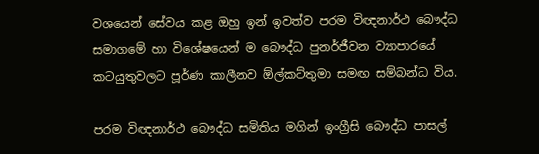වශයෙන් සේවය කළ ඔහු ඉන් ඉවත්ව පරම විඥනාර්ථ බෞද්ධ සමාගමේ හා විශේෂයෙන් ම බෞද්ධ පුනර්ජීවන ව්‍යාපාරයේ කටයුතුවලට පූර්ණ කාලීනව ඕල්කට්‌තුමා සමඟ සම්බන්ධ විය.

පරම විඥනාර්ථ බෞද්ධ සමිතිය මගින් ඉංග්‍රීසි බෞද්ධ පාසල්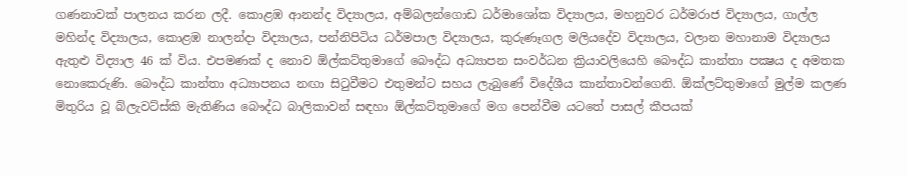ගණනාවක්‌ පාලනය කරන ලදී. කොළඹ ආනන්ද විද්‍යාලය, අම්බලන්ගොඩ ධර්මාශෝක විද්‍යාලය, මහනුවර ධර්මරාජ විද්‍යාලය, ගාල්ල මහින්ද විද්‍යාලය, කොළඹ නාලන්දා විද්‍යාලය, පන්නිපිටිය ධර්මපාල විද්‍යාලය, කුරුණෑගල මලියදේව විද්‍යාලය, වලාන මහානාම විද්‍යාලය ඇතුළු විද්‍යාල 46 ක්‌ විය. එපමණක්‌ ද නොව ඕල්කට්‌තුමාගේ බෞද්ධ අධ්‍යාපන සංවර්ධන ක්‍රියාවලියෙහි බෞද්ධ කාන්තා පක්‍ෂය ද අමතක නොකෙරුණි. බෞද්ධ කාන්තා අධ්‍යාපනය නඟා සිටුවීමට එතුමන්ට සහය ලැබුණේ විදේශීය කාන්තාවන්ගෙනි. ඕක්‌ලට්‌තුමාගේ මුල්ම කලණ මිතුරිය වූ බ්ලැවට්‌ස්‌කි මැතිණිය බෞද්ධ බාලිකාවන් සඳහා ඕල්කට්‌තුමාගේ මග පෙන්වීම යටතේ පාසල් කීපයක්‌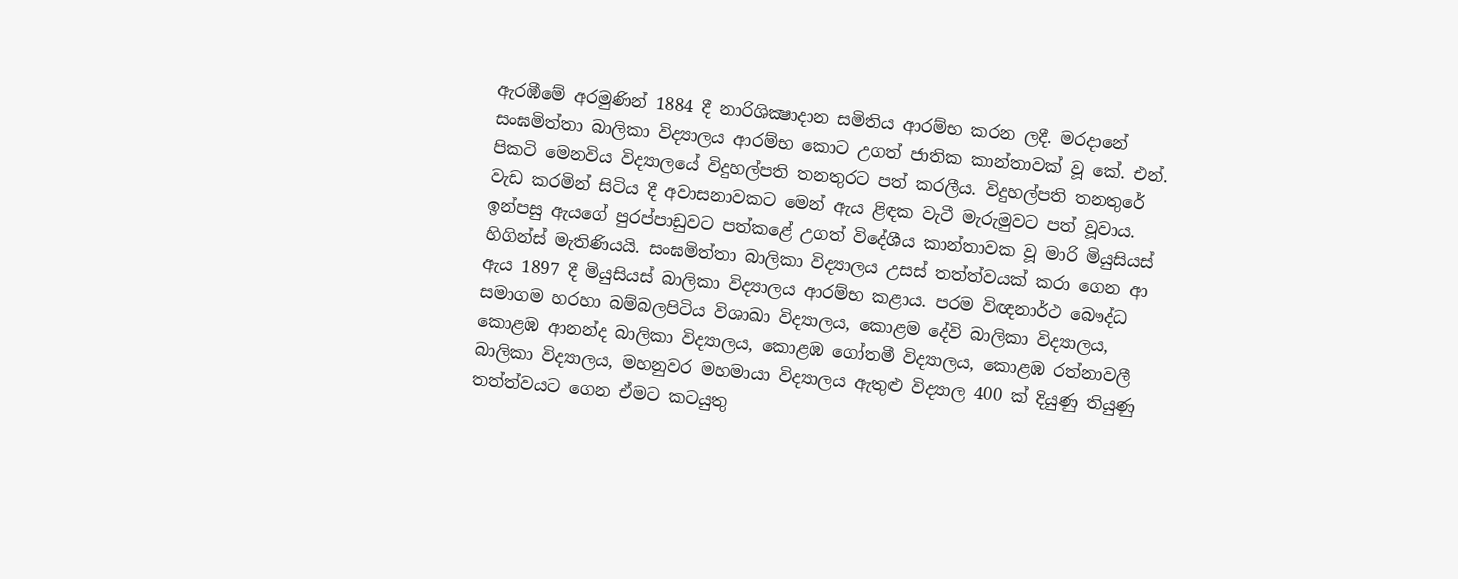ඇරඹීමේ අරමුණින් 1884 දී නාරිශික්‍ෂාදාන සමිතිය ආරම්භ කරන ලදී. මරදානේ සංඝමිත්තා බාලිකා විද්‍යාලය ආරම්භ කොට උගත් ජාතික කාන්තාවක්‌ වූ කේ. එන්. පිකටි මෙනවිය විද්‍යාලයේ විදුහල්පති තනතුරට පත් කරලීය. විදුහල්පති තනතුරේ වැඩ කරමින් සිටිය දී අවාසනාවකට මෙන් ඇය ළිඳක වැටී මැරුමුවට පත් වූවාය. ඉන්පසු ඇයගේ පුරප්පාඩුවට පත්කළේ උගත් විදේශීය කාන්තාවක වූ මාරි මියුසියස්‌ හිගින්ස්‌ මැතිණියයි. සංඝමිත්තා බාලිකා විද්‍යාලය උසස්‌ තත්ත්වයක්‌ කරා ගෙන ආ ඇය 1897 දී මියුසියස්‌ බාලිකා විද්‍යාලය ආරම්භ කළාය. පරම විඥනාර්ථ බෞද්ධ සමාගම හරහා බම්බලපිටිය විශාඛා විද්‍යාලය, කොළම දේවි බාලිකා විද්‍යාලය, කොළඹ ආනන්ද බාලිකා විද්‍යාලය, කොළඹ ගෝතමී විද්‍යාලය, කොළඹ රත්නාවලී බාලිකා විද්‍යාලය, මහනුවර මහමායා විද්‍යාලය ඇතුළු විද්‍යාල 400 ක්‌ දියුණු තියුණු තත්ත්වයට ගෙන ඒමට කටයුතු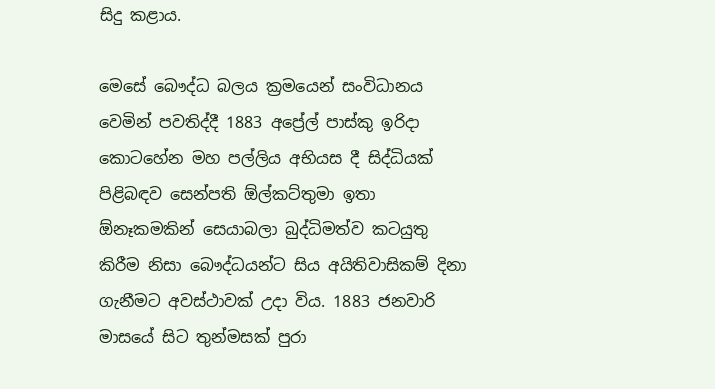සිදු කළාය.

මෙසේ බෞද්ධ බලය ක්‍රමයෙන් සංවිධානය වෙමින් පවතිද්දී 1883 අප්‍රේල් පාස්‌කු ඉරිදා කොටහේන මහ පල්ලිය අභියස දී සිද්ධියක්‌ පිළිබඳව සෙන්පති ඕල්කට්‌තුමා ඉතා ඕනෑකමකින් සෙයාබලා බුද්ධිමත්ව කටයුතු කිරීම නිසා බෞද්ධයන්ට සිය අයිතිවාසිකම් දිනා ගැනීමට අවස්‌ථාවක්‌ උදා විය. 1883 ජනවාරි මාසයේ සිට තුන්මසක්‌ පුරා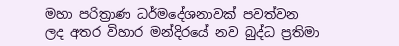මහා පරිත්‍රාණ ධර්මදේශනාවක්‌ පවත්වන ලද අතර විහාර මන්දිරයේ නව බුද්ධ ප්‍රතිමා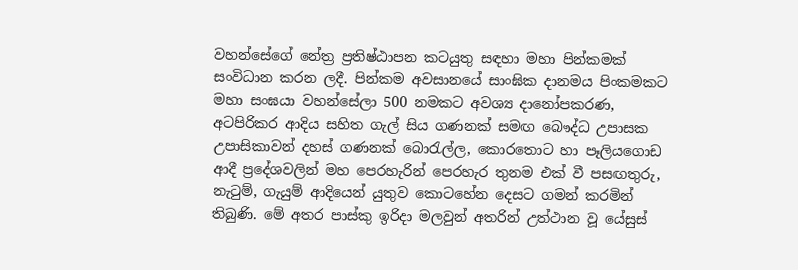වහන්සේගේ නේත්‍ර ප්‍රතිෂ්ඨාපන කටයුතු සඳහා මහා පින්කමක්‌ සංවිධාන කරන ලදී. පින්කම අවසානයේ සාංඝික දානමය පිංකමකට මහා සංඝයා වහන්සේලා 500 නමකට අවශ්‍ය දානෝපකරණ, අටපිරිකර ආදිය සහිත ගැල් සිය ගණනක්‌ සමඟ බෞද්ධ උපාසක උපාසිකාවන් දහස්‌ ගණනක්‌ බොරැල්ල, කොරතොට හා පෑලියගොඩ ආදී ප්‍රදේශවලින් මහ පෙරහැරින් පෙරහැර තුනම එක්‌ වී පසඟතුරු, නැටුම්, ගැයුම් ආදියෙන් යුතුව කොටහේන දෙසට ගමන් කරමින් තිබුණි. මේ අතර පාස්‌කු ඉරිදා මලවුන් අතරින් උත්ථාන වූ යේසුස්‌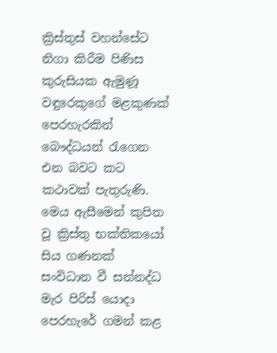ක්‍රිස්‌තුස්‌ වහන්සේට නිගා කිරීම පිණිස කුරුසියක ඇමුණූ වඳුරෙකුගේ මළකුණක්‌ පෙරහැරකින් බෞද්ධයන් රැගෙන එන බවට කට කථාවක්‌ පැතුරුණි. මෙය ඇසීමෙන් කුපිත වූ ක්‍රිස්‌තු භක්‌තිකයෝ සිය ගණනක්‌ සංවිධාන වී සන්නද්ධ මැර පිරිස්‌ යොදා පෙරහැරේ ගමන් කළ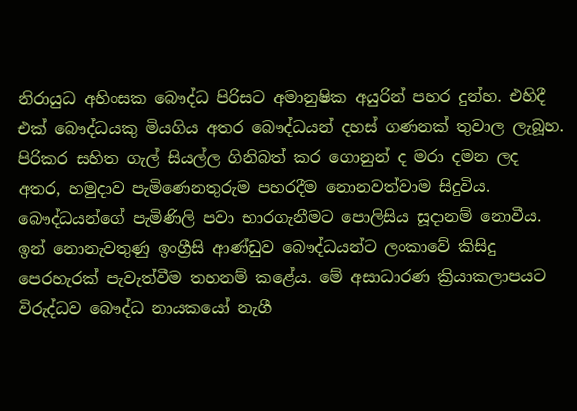නිරායුධ අහිංසක බෞද්ධ පිරිසට අමානුෂික අයුරින් පහර දුන්හ. එහිදී එක්‌ බෞද්ධයකු මියගිය අතර බෞද්ධයන් දහස්‌ ගණනක්‌ තුවාල ලැබූහ. පිරිකර සහිත ගැල් සියල්ල ගිනිබත් කර ගොනුන් ද මරා දමන ලද අතර, හමුදාව පැමිණෙනතුරුම පහරදීම නොනවත්වාම සිදුවිය. බෞද්ධයන්ගේ පැමිණිලි පවා භාරගැනීමට පොලිසිය සූදානම් නොවීය. ඉන් නොනැවතුණු ඉංග්‍රීසි ආණ්‌ඩුව බෞද්ධයන්ට ලංකාවේ කිසිදු පෙරහැරක්‌ පැවැත්වීම තහනම් කළේය. මේ අසාධාරණ ක්‍රියාකලාපයට විරුද්ධව බෞද්ධ නායකයෝ නැගී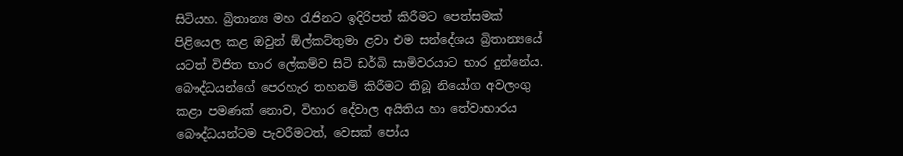සිටියහ. බ්‍රිතාන්‍ය මහ රැජිනට ඉදිරිපත් කිරීමට පෙත්සමක්‌ පිළියෙල කළ ඔවුන් ඕල්කට්‌තුමා ළවා එම සන්දේශය බ්‍රිතාන්‍යයේ යටත් විජිත භාර ලේකම්ව සිටි ඩර්බි සාමිවරයාට භාර දුන්නේය. බෞද්ධයන්ගේ පෙරහැර තහනම් කිරීමට තිබූ නියෝග අවලංගු කළා පමණක්‌ නොව, විහාර දේවාල අයිතිය හා තේවාභාරය බෞද්ධයන්ටම පැවරීමටත්, වෙසක්‌ පෝය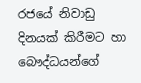රජයේ නිවාඩු දිනයක්‌ කිරීමට හා බෞද්ධයන්ගේ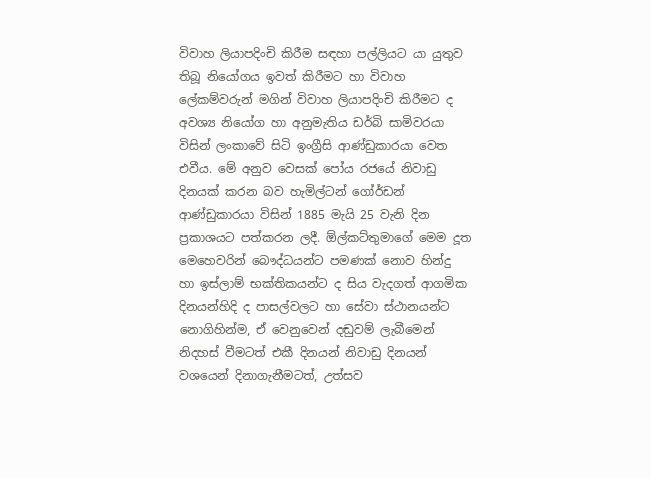විවාහ ලියාපදිංචි කිරීම සඳහා පල්ලියට යා යුතුව තිබූ නියෝගය ඉවත් කිරීමට හා විවාහ ලේකම්වරුන් මගින් විවාහ ලියාපදිංචි කිරීමට ද අවශ්‍ය නියෝග හා අනුමැතිය ඩර්බි සාමිවරයා විසින් ලංකාවේ සිටි ඉංග්‍රීසි ආණ්‌ඩුකාරයා වෙත එවීය. මේ අනුව වෙසක්‌ පෝය රජයේ නිවාඩු දිනයක්‌ කරන බව හැමිල්ටන් ගෝර්ඩන් ආණ්‌ඩුකාරයා විසින් 1885 මැයි 25 වැනි දින ප්‍රකාශයට පත්කරන ලදී. ඕල්කට්‌තුමාගේ මෙම දූත මෙහෙවරින් බෞද්ධයන්ට පමණක්‌ නොව හින්දු හා ඉස්‌ලාම් භක්‌තිකයන්ට ද සිය වැදගත් ආගමික දිනයන්හිදි ද පාසල්වලට හා සේවා ස්‌ථානයන්ට නොගිහින්ම, ඒ වෙනුවෙන් දඬුවම් ලැබීමෙන් නිදහස්‌ වීමටත් එකී දිනයන් නිවාඩු දිනයන් වශයෙන් දිනාගැනීමටත්, උත්සව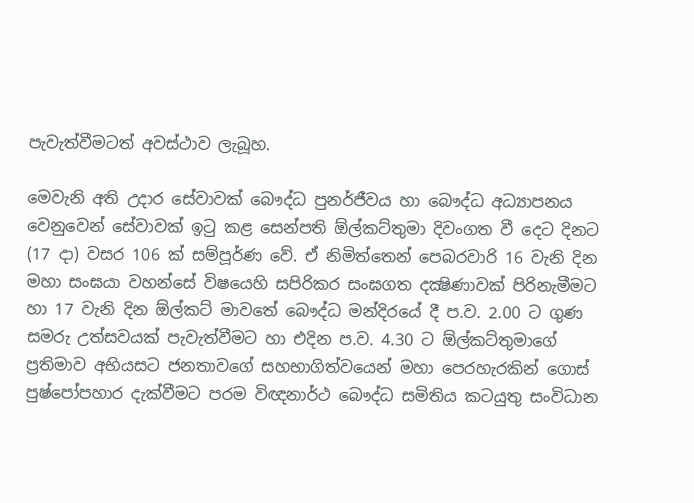පැවැත්වීමටත් අවස්‌ථාව ලැබූහ.

මෙවැනි අති උදාර සේවාවක්‌ බෞද්ධ පුනර්ජීවය හා බෞද්ධ අධ්‍යාපනය වෙනුවෙන් සේවාවක්‌ ඉටු කළ සෙන්පති ඕල්කට්‌තුමා දිවංගත වී දෙට දිනට (17 දා) වසර 106 ක්‌ සම්පූර්ණ වේ. ඒ නිමිත්තෙන් පෙබරවාරි 16 වැනි දින මහා සංඝයා වහන්සේ විෂයෙහි සපිරිකර සංඝගත දක්‍ෂිණාවක්‌ පිරිනැමීමට හා 17 වැනි දින ඕල්කට්‌ මාවතේ බෞද්ධ මන්දිරයේ දී ප.ව. 2.00 ට ගුණ සමරු උත්සවයක්‌ පැවැත්වීමට හා එදින ප.ව. 4.30 ට ඕල්කට්‌තුමාගේ ප්‍රතිමාව අභියසට ජනතාවගේ සහභාගිත්වයෙන් මහා පෙරහැරකින් ගොස්‌ පුෂ්පෝපහාර දැක්‌වීමට පරම විඥනාර්ථ බෞද්ධ සමිතිය කටයුතු සංවිධාන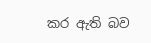කර ඇති බව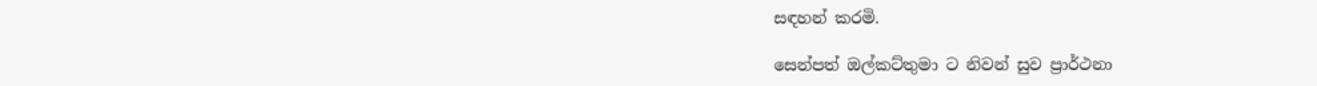සඳහන් කරමි.

සෙන්පත් ඔල්කට්‌තුමා ට නිවන් සුව ප්‍රාර්ථනා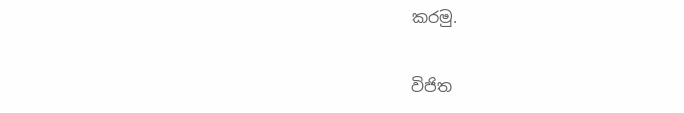කරමු.

විජිත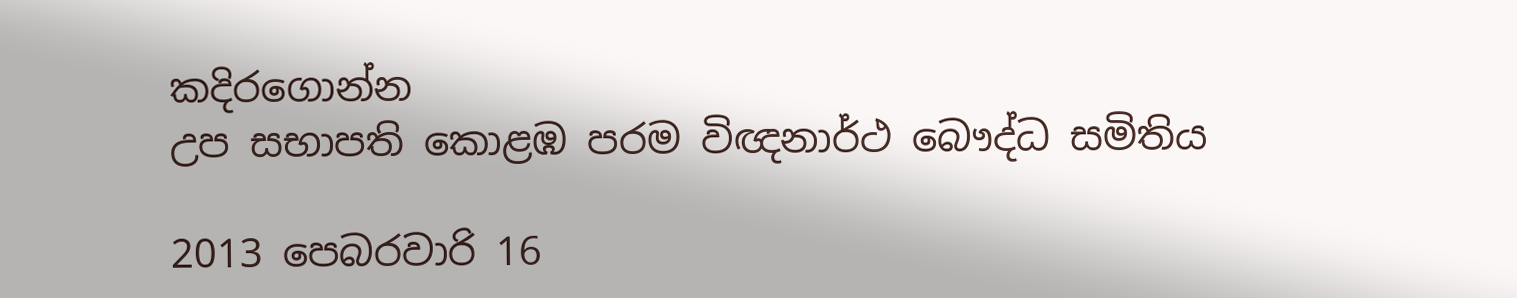කදිරගොන්න
උප සභාපති කොළඹ පරම විඥනාර්ථ බෞද්ධ සමිතිය

2013 පෙබරවාරි 16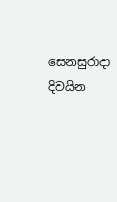සෙනසුරාදා දිවයින